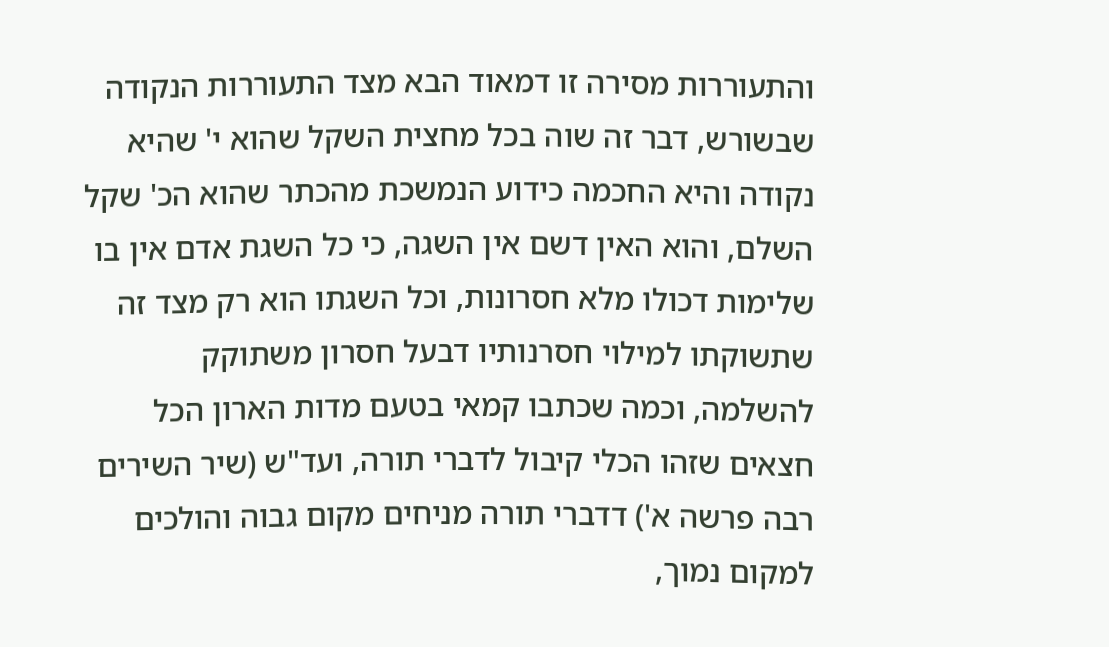והתעוררות מסירה זו דמאוד הבא מצד התעוררות הנקודה שבשורש, דבר זה שוה בכל מחצית השקל שהוא י' שהיא נקודה והיא החכמה כידוע הנמשכת מהכתר שהוא הכ' שקל השלם, והוא האין דשם אין השגה, כי כל השגת אדם אין בו שלימות דכולו מלא חסרונות, וכל השגתו הוא רק מצד זה שתשוקתו למילוי חסרנותיו דבעל חסרון משתוקק להשלמה, וכמה שכתבו קמאי בטעם מדות הארון הכל חצאים שזהו הכלי קיבול לדברי תורה, ועד"ש (שיר השירים רבה פרשה א') דדברי תורה מניחים מקום גבוה והולכים למקום נמוך,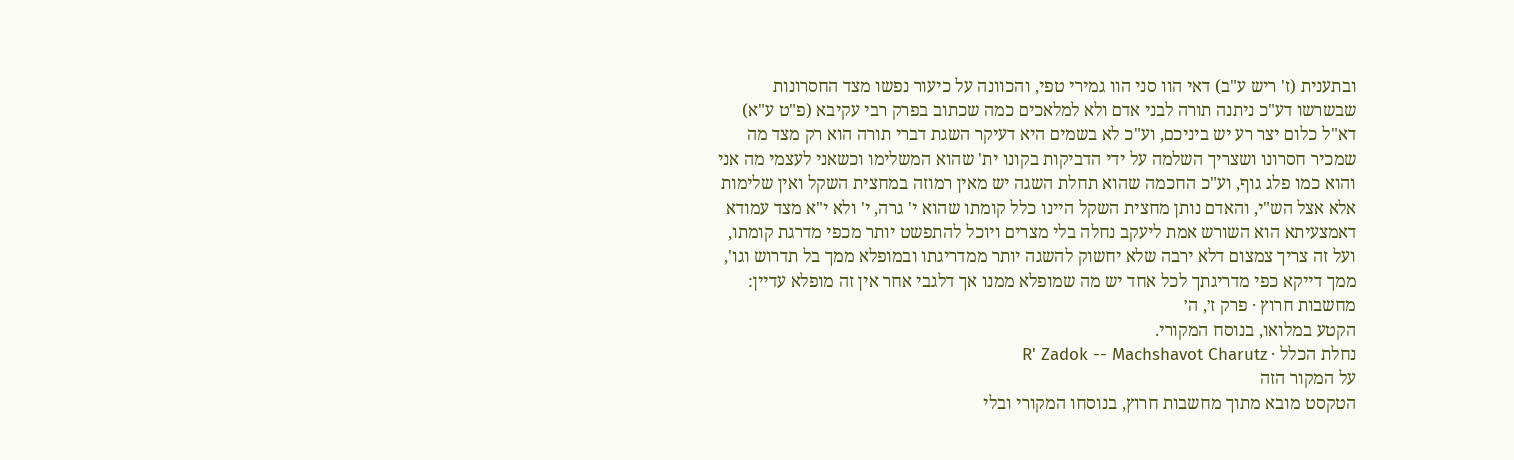ובתענית (ז' ריש ע"ב) דאי הוו סני הוו גמירי טפי, והכוונה על כיעור נפשו מצד החסרונות שבשרשו דע"כ ניתנה תורה לבני אדם ולא למלאכים כמה שכתוב בפרק רבי עקיבא (פ"ט ע"א) דא"ל כלום יצר רע יש ביניכם, וע"כ לא בשמים היא דעיקר השגת דברי תורה הוא רק מצד מה שמכיר חסרונו ושצריך השלמה על ידי הדביקות בקונו ית' שהוא המשלימו וכשאני לעצמי מה אני והוא כמו פלג גוף, וע"כ החכמה שהוא תחלת השגה יש מאין רמוזה במחצית השקל ואין שלימות אלא אצל הש"י, והאדם נותן מחצית השקל היינו כלל קומתו שהוא י' גרה, י' ולא י"א מצד עמודא דאמצעיתא הוא השורש אמת ליעקב נחלה בלי מצרים ויוכל להתפשט יותר מכפי מדרגת קומתו, ועל זה צריך צמצום דלא ירבה שלא יחשוק להשגה יותר ממדריגתו ובמופלא ממך בל תדרוש וגו', ממך דייקא כפי מדריגתך לכל אחד יש מה שמופלא ממנו אך דלגבי אחר אין זה מופלא עדיין:
מחשבות חרוץ · פרק ז׳, ה׳
הקטע במלואו, בנוסח המקורי.
נחלת הכלל · R' Zadok -- Machshavot Charutz
על המקור הזה
הטקסט מובא מתוך מחשבות חרוץ, בנוסחו המקורי ובלי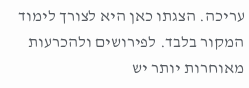עריכה. הצגתו כאן היא לצורך לימוד המקור בלבד. לפירושים ולהכרעות מאוחרות יותר יש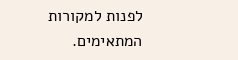לפנות למקורות המתאימים.